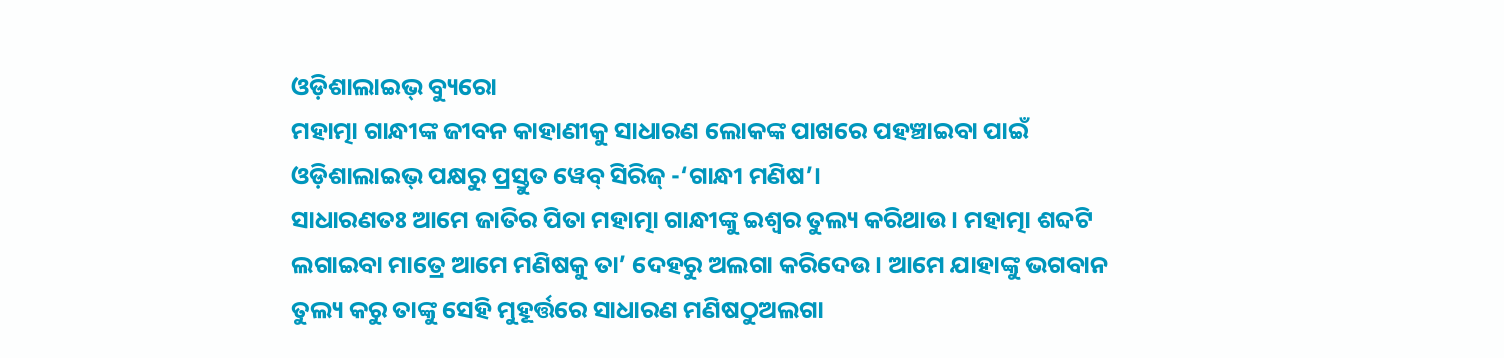ଓଡ଼ିଶାଲାଇଭ୍ ବ୍ୟୁରୋ
ମହାତ୍ମା ଗାନ୍ଧୀଙ୍କ ଜୀବନ କାହାଣୀକୁ ସାଧାରଣ ଲୋକଙ୍କ ପାଖରେ ପହଞ୍ଚାଇବା ପାଇଁ ଓଡ଼ିଶାଲାଇଭ୍ ପକ୍ଷରୁ ପ୍ରସ୍ତୁତ ୱେବ୍ ସିରିଜ୍ -‘ଗାନ୍ଧୀ ମଣିଷ’।
ସାଧାରଣତଃ ଆମେ ଜାତିର ପିତା ମହାତ୍ମା ଗାନ୍ଧୀଙ୍କୁ ଇଶ୍ୱର ତୁଲ୍ୟ କରିଥାଉ। ମହାତ୍ମା ଶବ୍ଦଟି ଲଗାଇବା ମାତ୍ରେ ଆମେ ମଣିଷକୁ ତା’ ଦେହରୁ ଅଲଗା କରିଦେଉ। ଆମେ ଯାହାଙ୍କୁ ଭଗବାନ ତୁଲ୍ୟ କରୁ ତାଙ୍କୁ ସେହି ମୁହୂର୍ତ୍ତରେ ସାଧାରଣ ମଣିଷଠୁଅଲଗା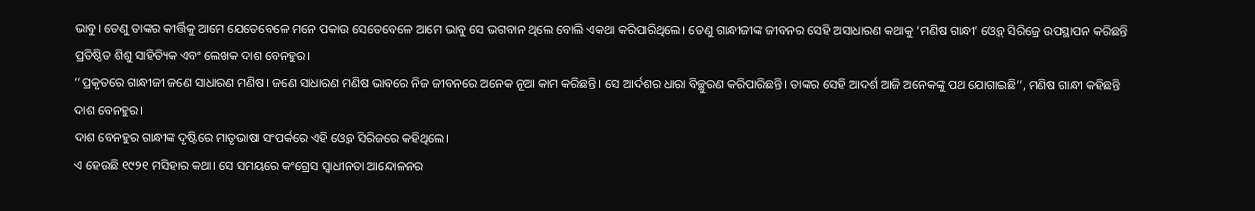ଭାବୁ। ତେଣୁ ତାଙ୍କର କୀର୍ତ୍ତିକୁ ଆମେ ଯେତେବେଳେ ମନେ ପକାଉ ସେତେବେଳେ ଆମେ ଭାବୁ ସେ ଭଗବାନ ଥିଲେ ବୋଲି ଏକଥା କରିପାରିଥିଲେ। ତେଣୁ ଗାନ୍ଧୀଜୀଙ୍କ ଜୀବନର ସେହି ଅସାଧାରଣ କଥାକୁ ‘ମଣିଷ ଗାନ୍ଧୀ’ ଓ୍ଵେବ୍ ସିରିଜ୍ରେ ଉପସ୍ଥାପନ କରିଛନ୍ତି ପ୍ରତିଷ୍ଠିତ ଶିଶୁ ସାହିତ୍ୟିକ ଏବଂ ଲେଖକ ଦାଶ ବେନହୁର।
‘‘ପ୍ରକୃତରେ ଗାନ୍ଧୀଜୀ ଜଣେ ସାଧାରଣ ମଣିଷ। ଜଣେ ସାଧାରଣ ମଣିଷ ଭାବରେ ନିଜ ଜୀବନରେ ଅନେକ ନୂଆ କାମ କରିଛନ୍ତି। ସେ ଆର୍ଦଶର ଧାରା ବିଚ୍ଛୁରଣ କରିପାରିଛନ୍ତି। ତାଙ୍କର ସେହି ଆଦର୍ଶ ଆଜି ଅନେକଙ୍କୁ ପଥ ଯୋଗାଇଛି’’, ମଣିଷ ଗାନ୍ଧୀ କହିଛନ୍ତି ଦାଶ ବେନହୁର।
ଦାଶ ବେନହୁର ଗାନ୍ଧୀଙ୍କ ଦୃଷ୍ଟିରେ ମାତୃଭାଷା ସଂପର୍କରେ ଏହି ଓ୍ୱେବ ସିରିଜରେ କହିଥିଲେ।
ଏ ହେଉଛି ୧୯୨୧ ମସିହାର କଥା। ସେ ସମୟରେ କଂଗ୍ରେସ ସ୍ଵାଧୀନତା ଆନ୍ଦୋଳନର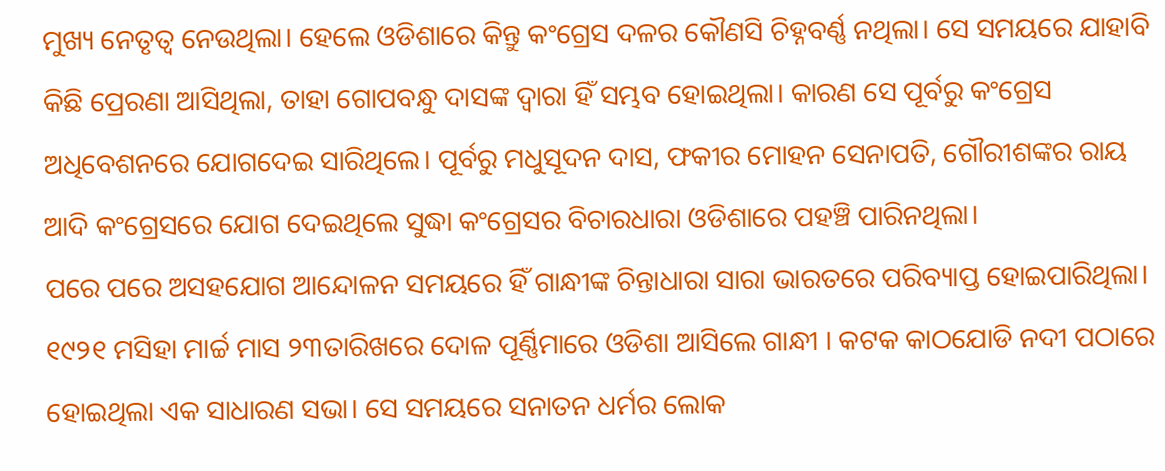ମୁଖ୍ୟ ନେତୃତ୍ଵ ନେଉଥିଲା। ହେଲେ ଓଡିଶାରେ କିନ୍ତୁ କଂଗ୍ରେସ ଦଳର କୌଣସି ଚିହ୍ନବର୍ଣ୍ଣ ନଥିଲା। ସେ ସମୟରେ ଯାହାବି କିଛି ପ୍ରେରଣା ଆସିଥିଲା, ତାହା ଗୋପବନ୍ଧୁ ଦାସଙ୍କ ଦ୍ଵାରା ହିଁ ସମ୍ଭବ ହୋଇଥିଲା। କାରଣ ସେ ପୂର୍ବରୁ କଂଗ୍ରେସ ଅଧିବେଶନରେ ଯୋଗଦେଇ ସାରିଥିଲେ। ପୂର୍ବରୁ ମଧୁସୂଦନ ଦାସ, ଫକୀର ମୋହନ ସେନାପତି, ଗୌରୀଶଙ୍କର ରାୟ ଆଦି କଂଗ୍ରେସରେ ଯୋଗ ଦେଇଥିଲେ ସୁଦ୍ଧା କଂଗ୍ରେସର ବିଚାରଧାରା ଓଡିଶାରେ ପହଞ୍ଚି ପାରିନଥିଲା।
ପରେ ପରେ ଅସହଯୋଗ ଆନ୍ଦୋଳନ ସମୟରେ ହିଁ ଗାନ୍ଧୀଙ୍କ ଚିନ୍ତାଧାରା ସାରା ଭାରତରେ ପରିବ୍ୟାପ୍ତ ହୋଇପାରିଥିଲା। ୧୯୨୧ ମସିହା ମାର୍ଚ୍ଚ ମାସ ୨୩ତାରିଖରେ ଦୋଳ ପୂର୍ଣ୍ଣିମାରେ ଓଡିଶା ଆସିଲେ ଗାନ୍ଧୀ । କଟକ କାଠଯୋଡି ନଦୀ ପଠାରେ ହୋଇଥିଲା ଏକ ସାଧାରଣ ସଭା। ସେ ସମୟରେ ସନାତନ ଧର୍ମର ଲୋକ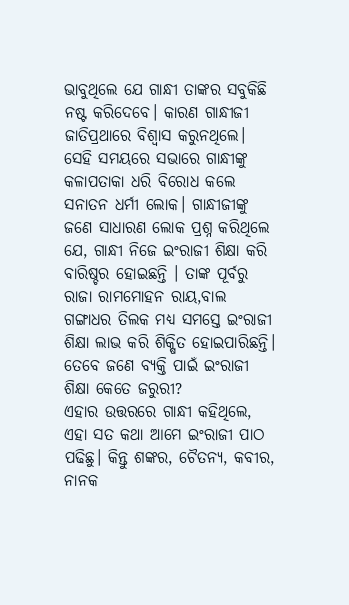ଭାବୁଥିଲେ ଯେ ଗାନ୍ଧୀ ତାଙ୍କର ସବୁକିଛି ନଷ୍ଟ କରିଦେବେ। କାରଣ ଗାନ୍ଧୀଜୀ ଜାତିପ୍ରଥାରେ ବିଶ୍ଵାସ କରୁନଥିଲେ।
ସେହି ସମୟରେ ସଭାରେ ଗାନ୍ଧୀଙ୍କୁ କଳାପତାକା ଧରି ବିରୋଧ କଲେ ସନାତନ ଧର୍ମୀ ଲୋକ। ଗାନ୍ଧୀଜୀଙ୍କୁ ଜଣେ ସାଧାରଣ ଲୋକ ପ୍ରଶ୍ନ କରିଥିଲେ ଯେ, ଗାନ୍ଧୀ ନିଜେ ଇଂରାଜୀ ଶିକ୍ଷା କରି ବାରିଷ୍ଚର ହୋଇଛନ୍ତି । ତାଙ୍କ ପୂର୍ବରୁ ରାଜା ରାମମୋହନ ରାୟ,ବାଲ ଗଙ୍ଗାଧର ତିଲକ ମଧ୍ୟ ସମସ୍ତେ ଇଂରାଜୀ ଶିକ୍ଷା ଲାଭ କରି ଶିକ୍ଷିତ ହୋଇପାରିଛନ୍ତି। ତେବେ ଜଣେ ବ୍ୟକ୍ତି ପାଇଁ ଇଂରାଜୀ ଶିକ୍ଷା କେତେ ଜରୁରୀ?
ଏହାର ଉତ୍ତରରେ ଗାନ୍ଧୀ କହିଥିଲେ, ଏହା ସତ କଥା ଆମେ ଇଂରାଜୀ ପାଠ ପଢିଛୁ। କିନ୍ତୁ ଶଙ୍କର, ଚୈତନ୍ୟ, କବୀର, ନାନକ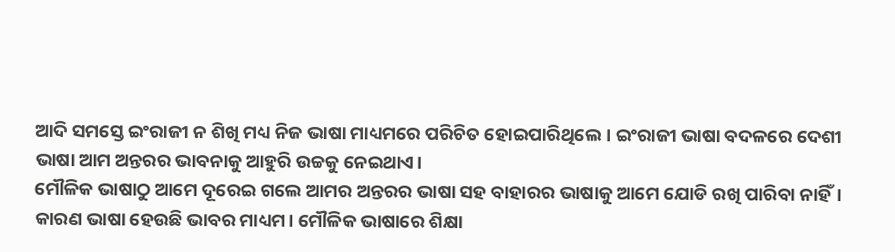ଆଦି ସମସ୍ତେ ଇଂରାଜୀ ନ ଶିଖି ମଧ୍ୟ ନିଜ ଭାଷା ମାଧ୍ୟମରେ ପରିଚିତ ହୋଇପାରିଥିଲେ। ଇଂରାଜୀ ଭାଷା ବଦଳରେ ଦେଶୀ ଭାଷା ଆମ ଅନ୍ତରର ଭାବନାକୁ ଆହୁରି ଉଚ୍ଚକୁ ନେଇଥାଏ।
ମୌଳିକ ଭାଷାଠୁ ଆମେ ଦୂରେଇ ଗଲେ ଆମର ଅନ୍ତରର ଭାଷା ସହ ବାହାରର ଭାଷାକୁ ଆମେ ଯୋଡି ରଖି ପାରିବା ନାହିଁ। କାରଣ ଭାଷା ହେଉଛି ଭାବର ମାଧ୍ୟମ। ମୌଳିକ ଭାଷାରେ ଶିକ୍ଷା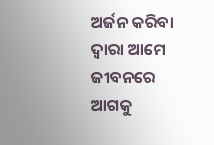ଅର୍ଜନ କରିବା ଦ୍ଵାରା ଆମେ ଜୀବନରେ ଆଗକୁ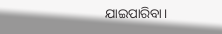ଯାଇପାରିବା।